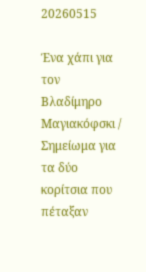20260515

Ένα χάπι για τον Βλαδίμηρο Μαγιακόφσκι / Σημείωμα για τα δύο κορίτσια που πέταξαν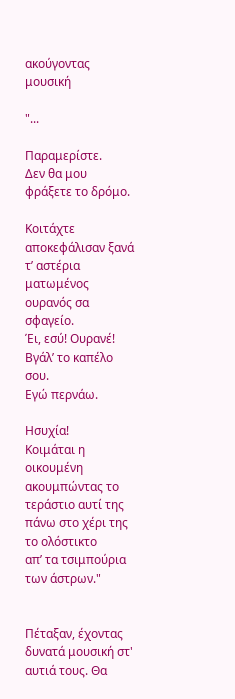ακούγοντας μουσική

"...

Παραμερίστε.
Δεν θα μου φράξετε το δρόμο.

Κοιτάχτε
αποκεφάλισαν ξανά τ’ αστέρια
ματωμένος ουρανός σα σφαγείο.
Έι, εσύ! Ουρανέ!
Βγάλ’ το καπέλο σου.
Εγώ περνάω.

Ησυχία!
Κοιμάται η οικουμένη
ακουμπώντας το τεράστιο αυτί της
πάνω στο χέρι της το ολόστικτο
απ’ τα τσιμπούρια των άστρων."


Πέταξαν, έχοντας δυνατά μουσική στ' αυτιά τους. Θα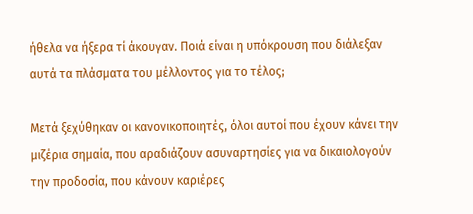ήθελα να ήξερα τί άκουγαν. Ποιά είναι η υπόκρουση που διάλεξαν αυτά τα πλάσματα του μέλλοντος για το τέλος;

Μετά ξεχύθηκαν οι κανονικοποιητές, όλοι αυτοί που έχουν κάνει την μιζέρια σημαία, που αραδιάζουν ασυναρτησίες για να δικαιολογούν την προδοσία, που κάνουν καριέρες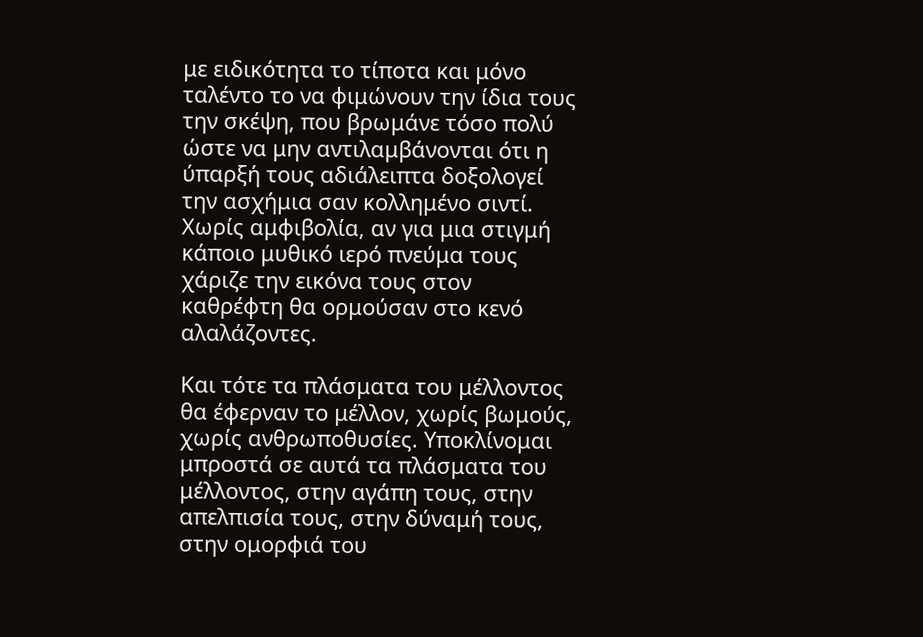με ειδικότητα το τίποτα και μόνο ταλέντο το να φιμώνουν την ίδια τους την σκέψη, που βρωμάνε τόσο πολύ ώστε να μην αντιλαμβάνονται ότι η ύπαρξή τους αδιάλειπτα δοξολογεί την ασχήμια σαν κολλημένο σιντί. Χωρίς αμφιβολία, αν για μια στιγμή κάποιο μυθικό ιερό πνεύμα τους χάριζε την εικόνα τους στον καθρέφτη θα ορμούσαν στο κενό αλαλάζοντες.

Και τότε τα πλάσματα του μέλλοντος θα έφερναν το μέλλον, χωρίς βωμούς, χωρίς ανθρωποθυσίες. Υποκλίνομαι μπροστά σε αυτά τα πλάσματα του μέλλοντος, στην αγάπη τους, στην απελπισία τους, στην δύναμή τους, στην ομορφιά του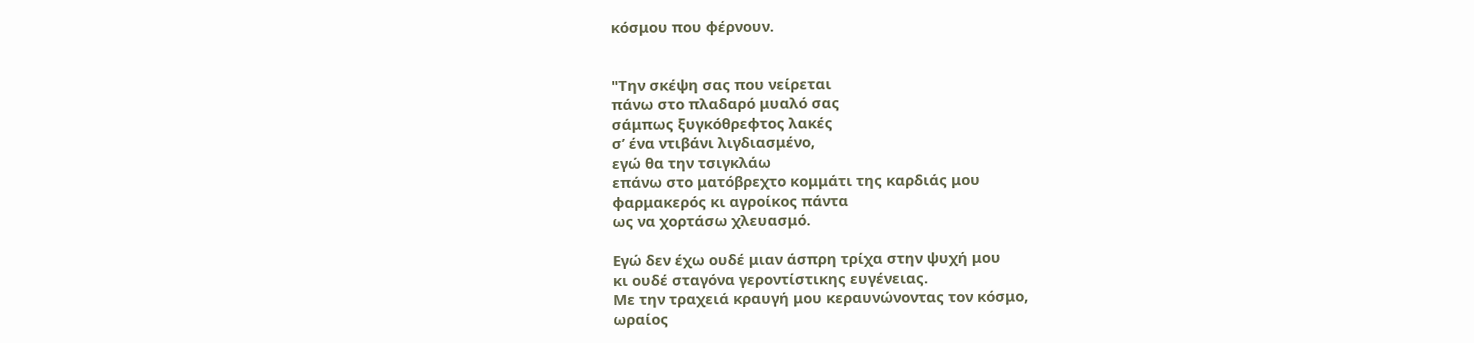κόσμου που φέρνουν.


"Την σκέψη σας που νείρεται
πάνω στο πλαδαρό μυαλό σας
σάμπως ξυγκόθρεφτος λακές
σ’ ένα ντιβάνι λιγδιασμένο,
εγώ θα την τσιγκλάω
επάνω στο ματόβρεχτο κομμάτι της καρδιάς μου
φαρμακερός κι αγροίκος πάντα
ως να χορτάσω χλευασμό.

Εγώ δεν έχω ουδέ μιαν άσπρη τρίχα στην ψυχή μου
κι ουδέ σταγόνα γεροντίστικης ευγένειας.
Με την τραχειά κραυγή μου κεραυνώνοντας τον κόσμο,
ωραίος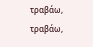τραβάω, τραβάω,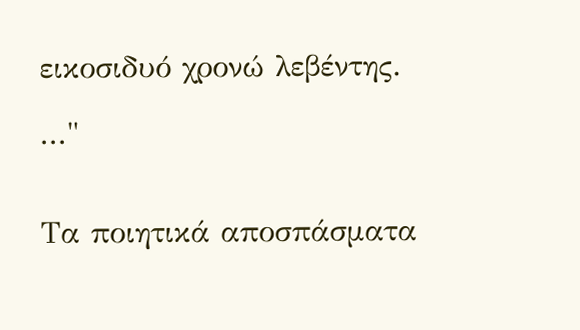εικοσιδυό χρονώ λεβέντης.

..."


Τα ποιητικά αποσπάσματα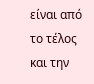είναι από το τέλος
και την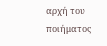αρχή του ποιήματος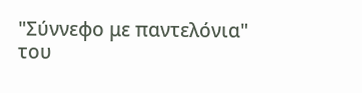"Σύννεφο με παντελόνια"
του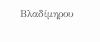Βλαδίμηρου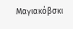Μαγιακόβσκι